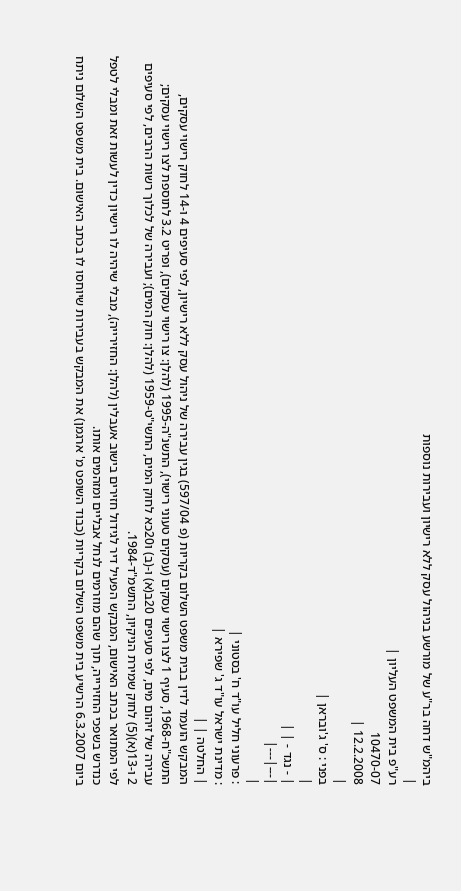ביהמ"ש דחה בר"ע של מורשע בניהול עסק ללא רישיון ועבירות נוספות
|
רע"פ בית המשפט העליון |
10470-07
12.2.2008 |
|
בפני : ס' ג'ובראן |
|
| - נגד - | |
|---|---|
|
: פרעוני חליל עו"ד ח' בסטוני |
: מדינת ישראל עו"ד ג' שפירא |
| החלטה | |
המבקש הועמד לדין בבית משפט השלום בקריות (פ 597/04) בגין עבירה של ניהול עסק ללא רישיון, לפי סעיפים 4 ו-14 לחוק רישוי עסקים, התשכ"ח-1968, סעיף 1 לצו רישוי עסקים (עסקים טעוני רישוי), התשנ"ה-1995 (להלן: צו רישוי עסקים), ופריט 3.2 לתוספת לצו רישוי עסקים; עבירה של זיהום מים, לפי סעיפים 20ב(א) ו-(ב) ו20כא לחוק המים, התשי"ט-1959 (להלן: חוק המים); ועבירה של לכלוך רשות הרבים, לפי סעיפים 2 ו-13(א)(5) לחוק שמירת הניקיון, התשמ"ד-1984.
לפי המתואר בכתב האישום, המבקש הפעיל דיר לגידול חזירים בישוב אעבלין (להלן: החזירייה), מבלי שיהיה לו רישיון כדין לעשות זאת ומבלי לטפל כנדרש בשפכי החזירייה, תוך שהם מוזרמים לנחל אבליים ומזהמים אותו.
ביום 6.3.2007 הרשיע בית משפט השלום בקריות (כבוד השופט מ' ארגמן) את המבקש בעבירות שיוחסו לו בכתב האישום. בית משפט השלום ניתח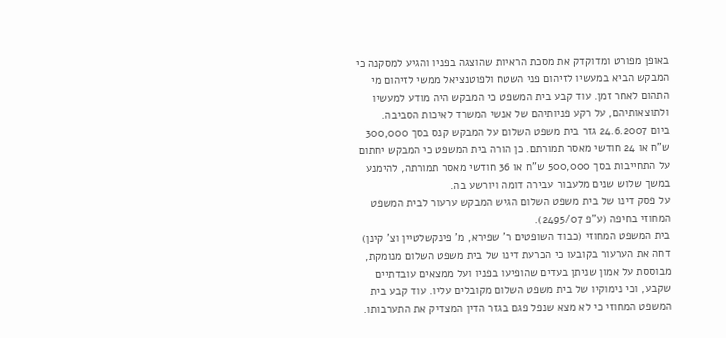באופן מפורט ומדוקדק את מסכת הראיות שהוצגה בפניו והגיע למסקנה כי המבקש הביא במעשיו לזיהום פני השטח ולפוטנציאל ממשי לזיהום מי התהום לאחר זמן. עוד קבע בית המשפט כי המבקש היה מודע למעשיו ולתוצאותיהם, על רקע פניותיהם של אנשי המשרד לאיכות הסביבה.
ביום 24.6.2007 גזר בית משפט השלום על המבקש קנס בסך 300,000 ש"ח או 24 חודשי מאסר תמורתם. כן הורה בית המשפט כי המבקש יחתום על התחייבות בסך 500,000 ש"ח או 36 חודשי מאסר תמורתה, להימנע במשך שלוש שנים מלעבור עבירה דומה ויורשע בה.
על פסק דינו של בית משפט השלום הגיש המבקש ערעור לבית המשפט המחוזי בחיפה (ע"פ 2495/07).
בית המשפט המחוזי (כבוד השופטים ר' שפירא, מ' פינקשלטיין וצ' קינן) דחה את הערעור בקובעו כי הכרעת דינו של בית משפט השלום מנומקת, מבוססת על אמון שניתן בעדים שהופיעו בפניו ועל ממצאים עובדתיים שקבע, וכי נימוקיו של בית משפט השלום מקובלים עליו. עוד קבע בית המשפט המחוזי כי לא מצא שנפל פגם בגזר הדין המצדיק את התערבותו.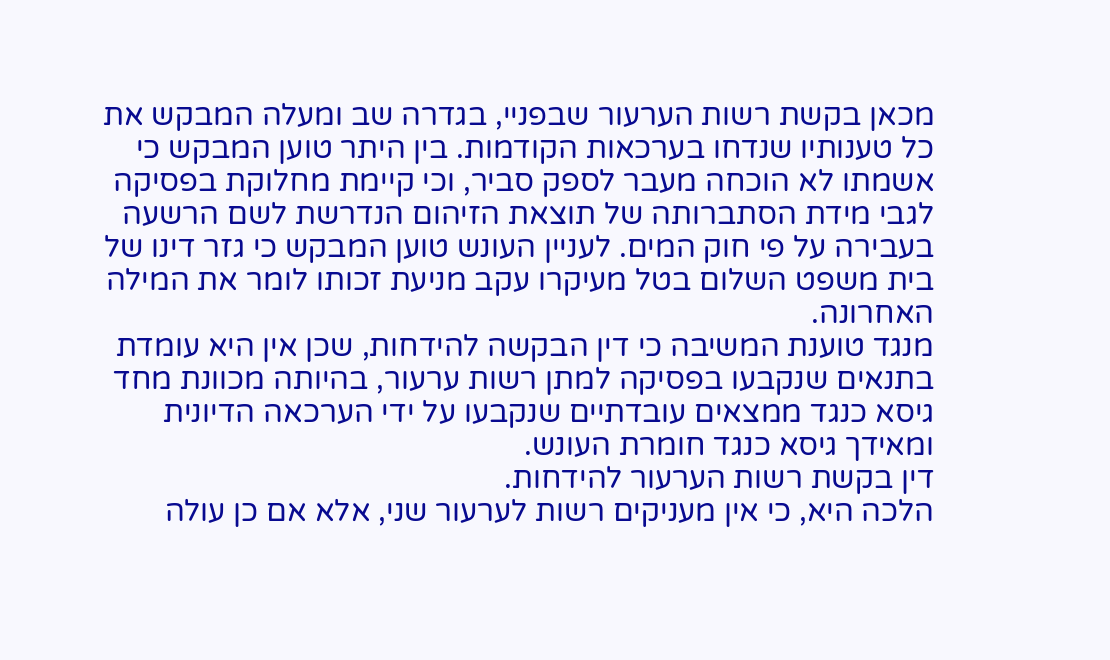מכאן בקשת רשות הערעור שבפניי, בגדרה שב ומעלה המבקש את כל טענותיו שנדחו בערכאות הקודמות. בין היתר טוען המבקש כי אשמתו לא הוכחה מעבר לספק סביר, וכי קיימת מחלוקת בפסיקה לגבי מידת הסתברותה של תוצאת הזיהום הנדרשת לשם הרשעה בעבירה על פי חוק המים. לעניין העונש טוען המבקש כי גזר דינו של בית משפט השלום בטל מעיקרו עקב מניעת זכותו לומר את המילה האחרונה.
מנגד טוענת המשיבה כי דין הבקשה להידחות, שכן אין היא עומדת בתנאים שנקבעו בפסיקה למתן רשות ערעור, בהיותה מכוונת מחד גיסא כנגד ממצאים עובדתיים שנקבעו על ידי הערכאה הדיונית ומאידך גיסא כנגד חומרת העונש.
דין בקשת רשות הערעור להידחות.
הלכה היא, כי אין מעניקים רשות לערעור שני, אלא אם כן עולה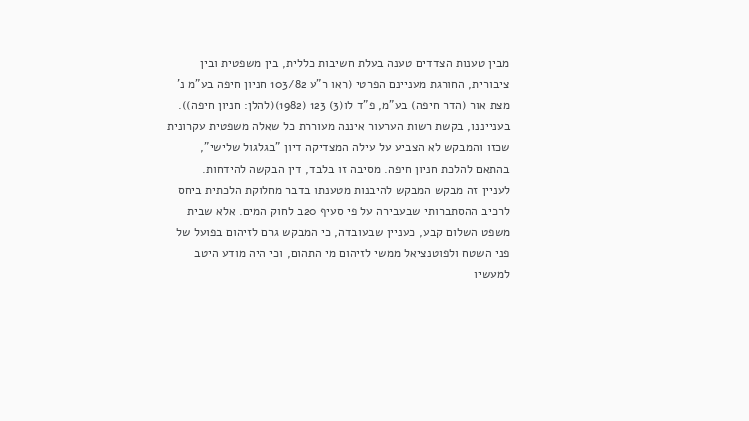מבין טענות הצדדים טענה בעלת חשיבות כללית, בין משפטית ובין ציבורית, החורגת מעניינם הפרטי (ראו ר"ע 103/82 חניון חיפה בע"מ נ' מצת אור (הדר חיפה) בע"מ, פ"ד לו(3) 123 (1982)(להלן: חניון חיפה)). בענייננו, בקשת רשות הערעור איננה מעוררת כל שאלה משפטית עקרונית שכזו והמבקש לא הצביע על עילה המצדיקה דיון "בגלגול שלישי", בהתאם להלכת חניון חיפה. מסיבה זו בלבד, דין הבקשה להידחות.
לעניין זה מבקש המבקש להיבנות מטענתו בדבר מחלוקת הלכתית ביחס לרכיב ההסתברותי שבעבירה על פי סעיף 20ב לחוק המים. אלא שבית משפט השלום קבע, כעניין שבעובדה, כי המבקש גרם לזיהום בפועל של פני השטח ולפוטנציאל ממשי לזיהום מי התהום, וכי היה מודע היטב למעשיו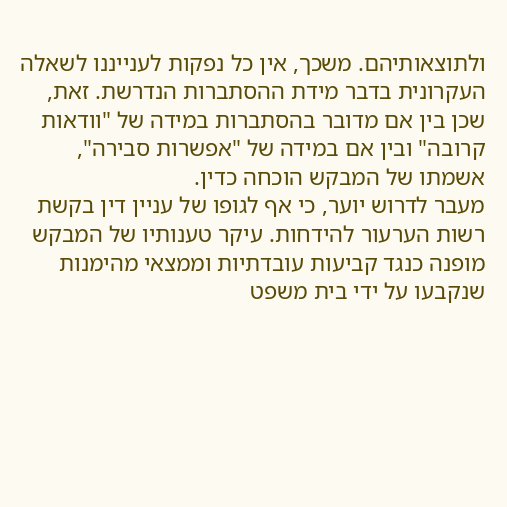ולתוצאותיהם. משכך, אין כל נפקות לענייננו לשאלה העקרונית בדבר מידת ההסתברות הנדרשת. זאת, שכן בין אם מדובר בהסתברות במידה של "וודאות קרובה" ובין אם במידה של "אפשרות סבירה", אשמתו של המבקש הוכחה כדין.
מעבר לדרוש יוער, כי אף לגופו של עניין דין בקשת רשות הערעור להידחות. עיקר טענותיו של המבקש מופנה כנגד קביעות עובדתיות וממצאי מהימנות שנקבעו על ידי בית משפט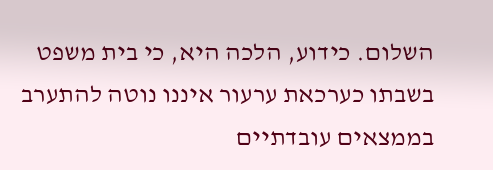השלום. כידוע, הלכה היא, כי בית משפט בשבתו כערכאת ערעור איננו נוטה להתערב בממצאים עובדתיים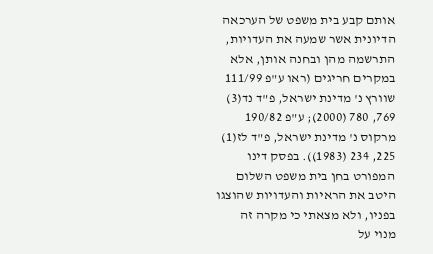אותם קבע בית משפט של הערכאה הדיונית אשר שמעה את העדויות, התרשמה מהן ובחנה אותן, אלא במקרים חריגים (ראו ע"פ 111/99 שוורץ נ' מדינת ישראל, פ"ד נד(3) 769, 780 (2000); ע"פ 190/82 מרקוס נ' מדינת ישראל, פ"ד לז(1) 225, 234 (1983)). בפסק דינו המפורט בחן בית משפט השלום היטב את הראיות והעדויות שהוצגו בפניו, ולא מצאתי כי מקרה זה מנוי על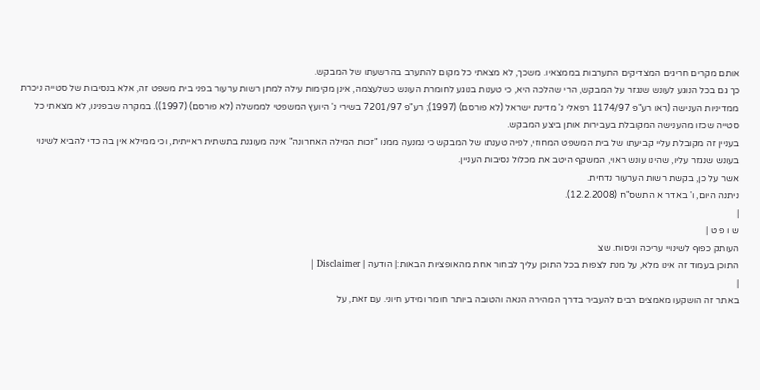אותם מקרים חריגים המצדיקים התערבות בממצאיו. משכך, לא מצאתי כל מקום להתערב בהרשעתו של המבקש.
כך גם בכל הנוגע לעונש שנגזר על המבקש, הרי שהלכה היא, כי טענות בנוגע לחומרת העונש כשלעצמה, אינן מקימות עילה למתן רשות ערעור בפני בית משפט זה, אלא בנסיבות של סטייה ניכרת ממדיניות הענישה (ראו רע"פ 1174/97 רפאלי נ' מדינת ישראל (לא פורסם) (1997); רע"פ 7201/97 בשירי נ' היועץ המשפטי לממשלה (לא פורסם) (1997)). במקרה שבפנינו, לא מצאתי כל סטייה שכזו מהענישה המקובלת בעבירות אותן ביצע המבקש.
בעניין זה מקובלת עליי קביעתו של בית המשפט המחוזי, לפיה טענתו של המבקש כי נמנעה ממנו "זכות המילה האחרונה" אינה מעוגנת בתשתית ראייתית, וכי ממילא אין בה כדי להביא לשינוי בעונש שנגזר עליו, שהינו עונש ראוי, המשקף היטב את מכלול נסיבות העניין.
אשר על כן, בקשת רשות הערעור נדחית.
ניתנה היום, ו' באדר א התשס"ח (12.2.2008).
|
ש ו פ ט |
העותק כפוף לשינויי עריכה וניסוח. שצ
התוכן בעמוד זה אינו מלא, על מנת לצפות בכל התוכן עליך לבחור אחת מהאופציות הבאות:| הודעה | Disclaimer |
|
באתר זה הושקעו מאמצים רבים להעביר בדרך המהירה הנאה והטובה ביותר חומר ומידע חיוני. עם זאת, על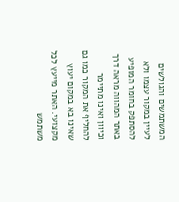המשתמשים והגולשים לעיין במקור עצמו ולא להסתפק בחומר המופיע באתר המהווה מראה דרך וכיוון ואינו מתיימר להחליף את המקור כמו גם שאינו בא במקום יעוץ מקצועי. האתר מייעץ לכל משתמש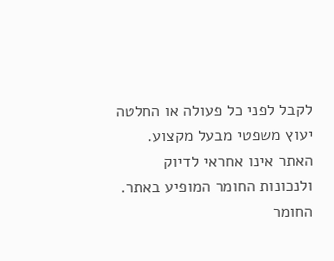לקבל לפני כל פעולה או החלטה יעוץ משפטי מבעל מקצוע. האתר אינו אחראי לדיוק ולנכונות החומר המופיע באתר. החומר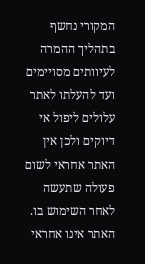המקורי נחשף בתהליך ההמרה לעיוותים מסויימים ועד להעלתו לאתר עלולים ליפול אי דיוקים ולכן אין האתר אחראי לשום פעולה שתעשה לאחר השימוש בו. האתר אינו אחראי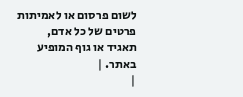לשום פרסום או לאמיתות פרטים של כל אדם, תאגיד או גוף המופיע באתר. |
|